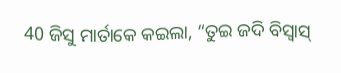40 ଜିସୁ ମାର୍ତାକେ କଇଲା, “ତୁଇ ଜଦି ବିସ୍ବାସ୍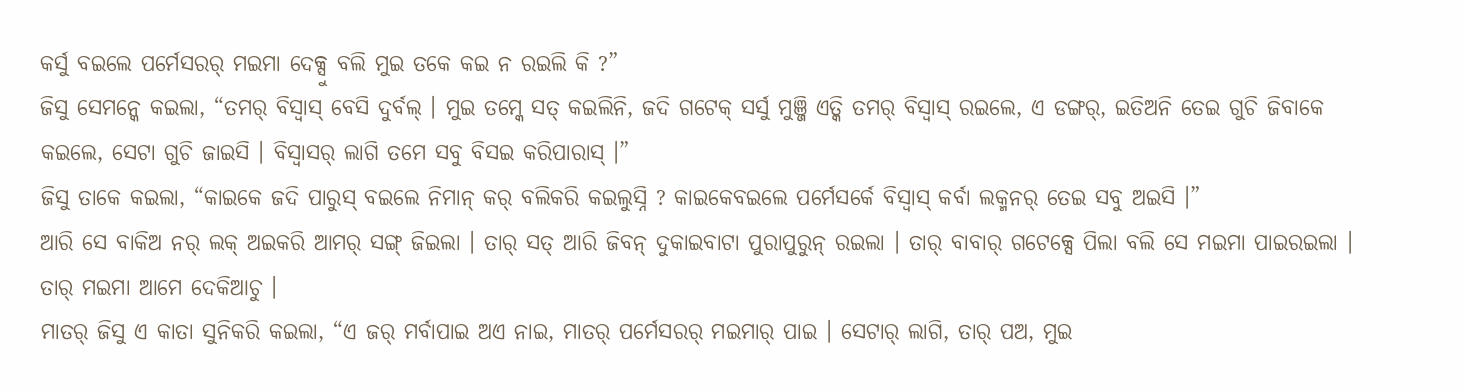କର୍ସୁ ବଇଲେ ପର୍ମେସରର୍ ମଇମା ଦେକ୍ସୁ ବଲି ମୁଇ ତକେ କଇ ନ ରଇଲି କି ?”
ଜିସୁ ସେମନ୍କେ କଇଲା, “ତମର୍ ବିସ୍ବାସ୍ ବେସି ଦୁର୍ବଲ୍ । ମୁଇ ତମ୍କେ ସତ୍ କଇଲିନି, ଜଦି ଗଟେକ୍ ସର୍ସୁ ମୁଞ୍ଜି ଏତ୍କି ତମର୍ ବିସ୍ବାସ୍ ରଇଲେ, ଏ ଡଙ୍ଗର୍, ଇତିଅନି ତେଇ ଗୁଚି ଜିବାକେ କଇଲେ, ସେଟା ଗୁଚି ଜାଇସି । ବିସ୍ବାସର୍ ଲାଗି ତମେ ସବୁ ବିସଇ କରିପାରାସ୍ ।”
ଜିସୁ ତାକେ କଇଲା, “କାଇକେ ଜଦି ପାରୁସ୍ ବଇଲେ ନିମାନ୍ କର୍ ବଲିକରି କଇଲୁସ୍ନି ? କାଇକେବଇଲେ ପର୍ମେସର୍କେ ବିସ୍ବାସ୍ କର୍ବା ଲକ୍ମନର୍ ତେଇ ସବୁ ଅଇସି ।”
ଆରି ସେ ବାକିଅ ନର୍ ଲକ୍ ଅଇକରି ଆମର୍ ସଙ୍ଗ୍ ଜିଇଲା । ତାର୍ ସତ୍ ଆରି ଜିବନ୍ ଦୁକାଇବାଟା ପୁରାପୁରୁନ୍ ରଇଲା । ତାର୍ ବାବାର୍ ଗଟେକ୍ସେ ପିଲା ବଲି ସେ ମଇମା ପାଇରଇଲା । ତାର୍ ମଇମା ଆମେ ଦେକିଆଚୁ ।
ମାତର୍ ଜିସୁ ଏ କାତା ସୁନିକରି କଇଲା, “ଏ ଜର୍ ମର୍ବାପାଇ ଅଏ ନାଇ, ମାତର୍ ପର୍ମେସରର୍ ମଇମାର୍ ପାଇ । ସେଟାର୍ ଲାଗି, ତାର୍ ପଅ, ମୁଇ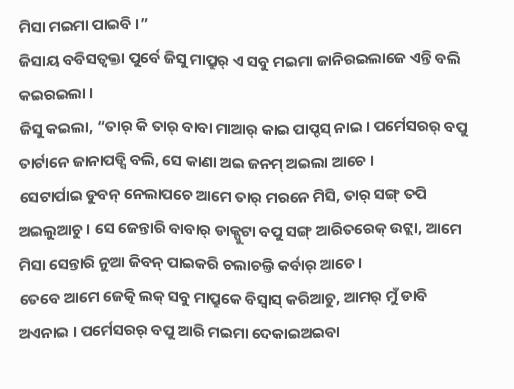ମିସା ମଇମା ପାଇବି ।”
ଜିସାୟ ବବିସତ୍ବକ୍ତା ପୁର୍ବେ ଜିସୁ ମାପ୍ରୁର୍ ଏ ସବୁ ମଇମା ଜାନିରଇଲାଜେ ଏନ୍ତି ବଲି କଇରଇଲା ।
ଜିସୁ କଇଲା, “ତାର୍ କି ତାର୍ ବାବା ମାଆର୍ କାଇ ପାପ୍ଦସ୍ ନାଇ । ପର୍ମେସରର୍ ବପୁ ତାର୍ଟାନେ ଜାନାପଡ୍ସି ବଲି, ସେ କାଣା ଅଇ ଜନମ୍ ଅଇଲା ଆଚେ ।
ସେଟାର୍ପାଇ ଡୁବନ୍ ନେଲାପଚେ ଆମେ ତାର୍ ମରନେ ମିସି, ତାର୍ ସଙ୍ଗ୍ ତପି ଅଇଲୁଆଚୁ । ସେ ଜେନ୍ତାରି ବାବାର୍ ଡାକ୍ପୁଟା ବପୁ ସଙ୍ଗ୍ ଆରିତରେକ୍ ଉଟ୍ଲା, ଆମେ ମିସା ସେନ୍ତାରି ନୁଆ ଜିବନ୍ ପାଇକରି ଚଲାଚଲ୍ତି କର୍ବାର୍ ଆଚେ ।
ତେବେ ଆମେ ଜେତ୍କି ଲକ୍ ସବୁ ମାପ୍ରୁକେ ବିସ୍ବାସ୍ କରିଆଚୁ, ଆମର୍ ମୁଁ ଡାବି ଅଏନାଇ । ପର୍ମେସରର୍ ବପୁ ଆରି ମଇମା ଦେକାଇଅଇବା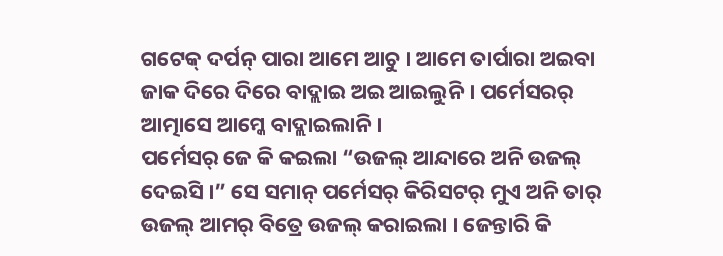ଗଟେକ୍ ଦର୍ପନ୍ ପାରା ଆମେ ଆଚୁ । ଆମେ ତାର୍ପାରା ଅଇବା ଜାକ ଦିରେ ଦିରେ ବାଦ୍ଲାଇ ଅଇ ଆଇଲୁନି । ପର୍ମେସରର୍ ଆତ୍ମାସେ ଆମ୍କେ ବାଦ୍ଲାଇଲାନି ।
ପର୍ମେସର୍ ଜେ କି କଇଲା “ଉଜଲ୍ ଆନ୍ଦାରେ ଅନି ଉଜଲ୍ ଦେଇସି ।” ସେ ସମାନ୍ ପର୍ମେସର୍ କିରିସଟର୍ ମୁଏ ଅନି ତାର୍ ଉଜଲ୍ ଆମର୍ ବିତ୍ରେ ଉଜଲ୍ କରାଇଲା । ଜେନ୍ତାରି କି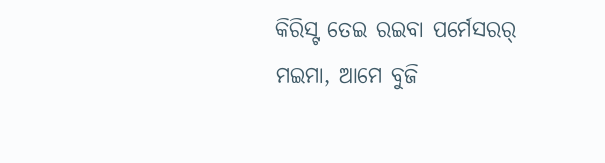କିରିସ୍ଟ ତେଇ ରଇବା ପର୍ମେସରର୍ ମଇମା, ଆମେ ବୁଜି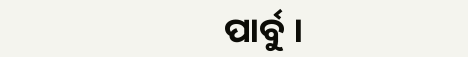ପାର୍ବୁ ।